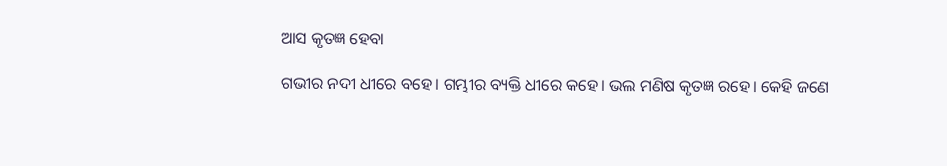ଆସ କୃତଜ୍ଞ ହେବା

ଗଭୀର ନଦୀ ଧୀରେ ବହେ। ଗମ୍ଭୀର ବ୍ୟକ୍ତି ଧୀରେ କହେ। ଭଲ ମଣିଷ କୃତଜ୍ଞ ରହେ। କେହି ଜଣେ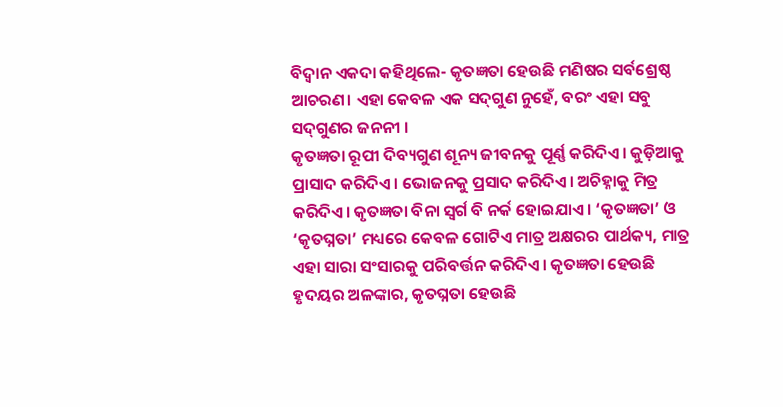ବିଦ୍ୱାନ ଏକଦା କହିଥିଲେ- କୃତଜ୍ଞତା ହେଉଛି ମଣିଷର ସର୍ବଶ୍ରେଷ୍ଠ ଆଚରଣ। ଏହା କେବଳ ଏକ ସଦ୍‌ଗୁଣ ନୁହେଁ, ବରଂ ଏହା ସବୁ ସଦ୍‌ଗୁଣର ଜନନୀ ।
କୃତଜ୍ଞତା ରୂପୀ ଦିବ୍ୟଗୁଣ ଶୂନ୍ୟ ଜୀବନକୁ ପୂର୍ଣ୍ଣ କରିଦିଏ। କୁଡ଼ିଆକୁ ପ୍ରାସାଦ କରିଦିଏ। ଭୋଜନକୁ ପ୍ରସାଦ କରିଦିଏ। ଅଚିହ୍ନାକୁ ମିତ୍ର କରିଦିଏ। କୃତଜ୍ଞତା ବିନା ସ୍ବର୍ଗ ବି ନର୍କ ହୋଇଯାଏ। ‘କୃତଜ୍ଞତା’ ଓ ‘କୃତଘ୍ନତା’ ମଧ୍ୟରେ କେବଳ ଗୋଟିଏ ମାତ୍ର ଅକ୍ଷରର ପାର୍ଥକ୍ୟ, ମାତ୍ର ଏହା ସାରା ସଂସାରକୁ ପରିବର୍ତ୍ତନ କରିଦିଏ। କୃତଜ୍ଞତା ହେଉଛି ହୃଦୟର ଅଳଙ୍କାର, କୃତଘ୍ନତା ହେଉଛି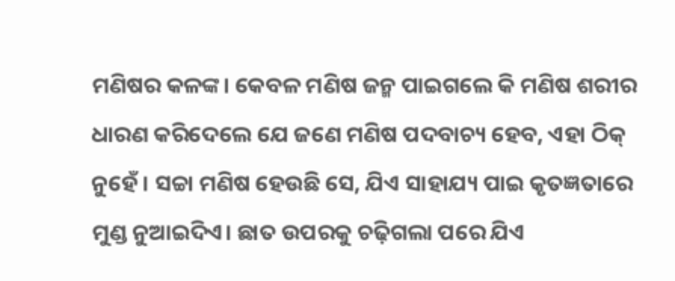ମଣିଷର କଳଙ୍କ। କେବଳ ମଣିଷ ଜନ୍ମ ପାଇଗଲେ କି ମଣିଷ ଶରୀର ଧାରଣ କରିଦେଲେ ଯେ ଜଣେ ମଣିଷ ପଦବାଚ୍ୟ ହେବ, ଏହା ଠିକ୍‌ ନୁହେଁ। ସଚ୍ଚା ମଣିଷ ହେଉଛି ସେ, ଯିଏ ସାହାଯ୍ୟ ପାଇ କୃତଜ୍ଞତାରେ ମୁଣ୍ଡ ନୁଆଇଦିଏ। ଛାତ ଉପରକୁ ଚଢ଼ିଗଲା ପରେ ଯିଏ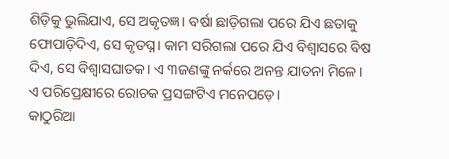ଶିଡ଼ିକୁ ଭୁଲିଯାଏ, ସେ ଅକୃତଜ୍ଞ। ବର୍ଷା ଛାଡ଼ିଗଲା ପରେ ଯିଏ ଛତାକୁ ଫୋପାଡ଼ିଦିଏ, ସେ କୃତଘ୍ନ। କାମ ସରିଗଲା ପରେ ଯିଏ ବିଶ୍ୱାସରେ ବିଷ ଦିଏ, ସେ ବିଶ୍ୱାସଘାତକ। ଏ ୩ଜଣଙ୍କୁ ନର୍କରେ ଅନନ୍ତ ଯାତନା ମିଳେ। ଏ ପରିପ୍ରେକ୍ଷୀରେ ରୋଚକ ପ୍ରସଙ୍ଗଟିଏ ମନେପଡ଼େ।
କାଠୁରିଆ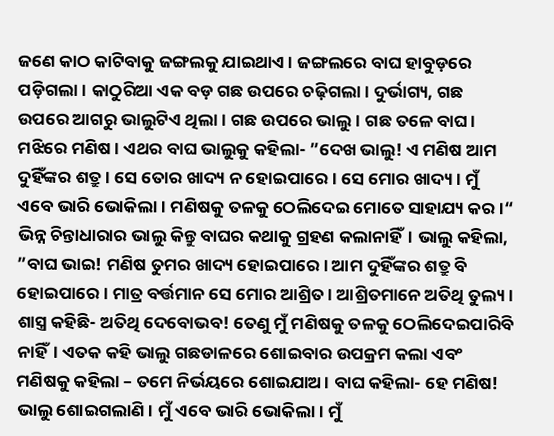ଜଣେ କାଠ କାଟିବାକୁ ଜଙ୍ଗଲକୁ ଯାଇଥାଏ। ଜଙ୍ଗଲରେ ବାଘ ହାବୁଡ଼ରେ ପଡ଼ିଗଲା। କାଠୁରିଆ ଏକ ବଡ଼ ଗଛ ଉପରେ ଚଢ଼ିଗଲା। ଦୁର୍ଭାଗ୍ୟ, ଗଛ ଉପରେ ଆଗରୁ ଭାଲୁଟିଏ ଥିଲା। ଗଛ ଉପରେ ଭାଲୁ। ଗଛ ତଳେ ବାଘ। ମଝିରେ ମଣିଷ। ଏଥର ବାଘ ଭାଲୁକୁ କହିଲା- ”ଦେଖ ଭାଲୁ! ଏ ମଣିଷ ଆମ ଦୁହିଁଙ୍କର ଶତ୍ରୁ। ସେ ତୋର ଖାଦ୍ୟ ନ ହୋଇପାରେ। ସେ ମୋର ଖାଦ୍ୟ। ମୁଁ ଏବେ ଭାରି ଭୋକିଲା। ମଣିଷକୁ ତଳକୁ ଠେଲିଦେଇ ମୋତେ ସାହାଯ୍ୟ କର।“ ଭିନ୍ନ ଚିନ୍ତାଧାରାର ଭାଲୁ କିନ୍ତୁ ବାଘର କଥାକୁ ଗ୍ରହଣ କଲାନାହିଁ। ଭାଲୁ କହିଲା, ”ବାଘ ଭାଇ! ମଣିଷ ତୁମର ଖାଦ୍ୟ ହୋଇପାରେ। ଆମ ଦୁହିଁଙ୍କର ଶତ୍ରୁ ବି ହୋଇପାରେ। ମାତ୍ର ବର୍ତ୍ତମାନ ସେ ମୋର ଆଶ୍ରିତ। ଆଶ୍ରିତମାନେ ଅତିଥି ତୁଲ୍ୟ। ଶାସ୍ତ୍ର କହିଛି- ଅତିଥି ଦେବୋଭବ! ତେଣୁ ମୁଁ ମଣିଷକୁ ତଳକୁ ଠେଲିଦେଇପାରିବି ନାହିଁ। ଏତକ କହି ଭାଲୁ ଗଛଡାଳରେ ଶୋଇବାର ଉପକ୍ରମ କଲା ଏବଂ ମଣିଷକୁ କହିଲା – ତମେ ନିର୍ଭୟରେ ଶୋଇଯାଅ। ବାଘ କହିଲା- ହେ ମଣିଷ! ଭାଲୁ ଶୋଇଗଲାଣି। ମୁଁ ଏବେ ଭାରି ଭୋକିଲା। ମୁଁ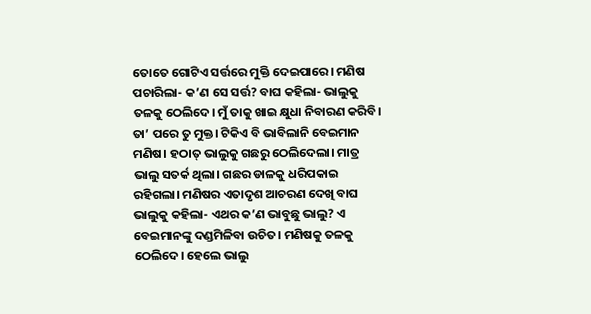ତୋତେ ଗୋଟିଏ ସର୍ତ୍ତରେ ମୁକ୍ତି ଦେଇପାରେ। ମଣିଷ ପଚାରିଲା- କ’ଣ ସେ ସର୍ତ୍ତ? ବାଘ କହିଲା- ଭାଲୁକୁ ତଳକୁ ଠେଲିଦେ। ମୁଁ ତାକୁ ଖାଇ କ୍ଷୁଧା ନିବାରଣ କରିବି। ତା’ ପରେ ତୁ ମୁକ୍ତ। ଟିକିଏ ବି ଭାବିଲାନି ବେଇମାନ ମଣିଷ। ହଠାତ୍‌ ଭାଲୁକୁ ଗଛରୁ ଠେଲିଦେଲା। ମାତ୍ର ଭାଲୁ ସତର୍କ ଥିଲା। ଗଛର ଡାଳକୁ ଧରିପକାଇ ରହିଗଲା। ମଣିଷର ଏତାଦୃଶ ଆଚରଣ ଦେଖି ବାଘ ଭାଲୁକୁ କହିଲା- ଏଥର କ’ଣ ଭାବୁଛୁ ଭାଲୁ? ଏ ବେଇମାନଙ୍କୁ ଦଣ୍ଡମିଳିବା ଉଚିତ। ମଣିଷକୁ ତଳକୁ ଠେଲିଦେ। ହେଲେ ଭାଲୁ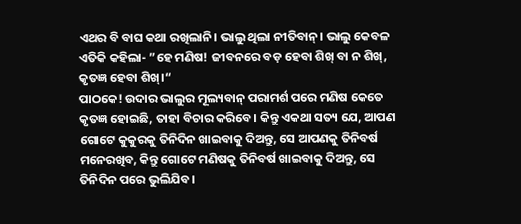ଏଥର ବି ବାଘ କଥା ରଖିଲାନି। ଭାଲୁ ଥିଲା ନୀତିବାନ୍‌। ଭାଲୁ କେବଳ ଏତିକି କହିଲା- ”ହେ ମଣିଷ! ଜୀବନରେ ବଡ଼ ହେବା ଶିଖ୍‌ ବା ନ ଶିଖ୍‌, କୃତଜ୍ଞ ହେବା ଶିଖ୍‌।“
ପାଠକେ! ଉଦାର ଭାଲୁର ମୂଲ୍ୟବାନ୍‌ ପରାମର୍ଶ ପରେ ମଣିଷ କେତେ କୃତଜ୍ଞ ହୋଇଛି, ତାହା ବିଚାର କରିବେ। କିନ୍ତୁ ଏକଥା ସତ୍ୟ ଯେ, ଆପଣ ଗୋଟେ କୁକୁରକୁ ତିନିଦିନ ଖାଇବାକୁ ଦିଅନ୍ତୁ, ସେ ଆପଣକୁ ତିନିବର୍ଷ ମନେରଖିବ, କିନ୍ତୁ ଗୋଟେ ମଣିଷକୁ ତିନିବର୍ଷ ଖାଇବାକୁ ଦିଅନ୍ତୁ, ସେ ତିନିଦିନ ପରେ ଭୁଲିଯିବ।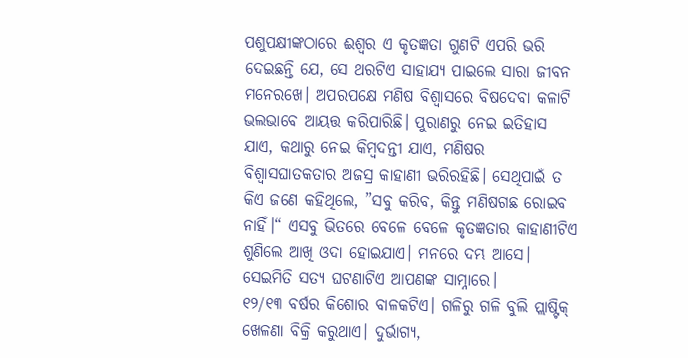ପଶୁପକ୍ଷୀଙ୍କଠାରେ ଈଶ୍ୱର ଏ କୃତଜ୍ଞତା ଗୁଣଟି ଏପରି ଭରି ଦେଇଛନ୍ତି ଯେ, ସେ ଥରଟିଏ ସାହାଯ୍ୟ ପାଇଲେ ସାରା ଜୀବନ ମନେରଖେ। ଅପରପକ୍ଷେ ମଣିଷ ବିଶ୍ୱାସରେ ବିଷଦେବା କଳାଟି ଭଲଭାବେ ଆୟତ୍ତ କରିପାରିଛି। ପୁରାଣରୁ ନେଇ ଇତିହାସ ଯାଏ, କଥାରୁ ନେଇ କିମ୍ବଦନ୍ତୀ ଯାଏ, ମଣିଷର ବିଶ୍ୱାସଘାତକତାର ଅଜସ୍ର କାହାଣୀ ଭରିରହିଛି। ସେଥିପାଇଁ ତ କିଏ ଜଣେ କହିଥିଲେ, ”ସବୁ କରିବ, କିନ୍ତୁ ମଣିଷଗଛ ରୋଇବ ନାହିଁ।“ ଏସବୁ ଭିତରେ ବେଳେ ବେଳେ କୃତଜ୍ଞତାର କାହାଣୀଟିଏ ଶୁଣିଲେ ଆଖି ଓଦା ହୋଇଯାଏ। ମନରେ ଦମ୍ଭ ଆସେ। ସେଇମିତି ସତ୍ୟ ଘଟଣାଟିଏ ଆପଣଙ୍କ ସାମ୍ନାରେ।
୧୨/୧୩ ବର୍ଷର କିଶୋର ବାଳକଟିଏ। ଗଳିରୁ ଗଳି ବୁଲି ପ୍ଲାଷ୍ଟିକ୍‌ ଖେଳଣା ବିକ୍ରି କରୁଥାଏ। ଦୁର୍ଭାଗ୍ୟ,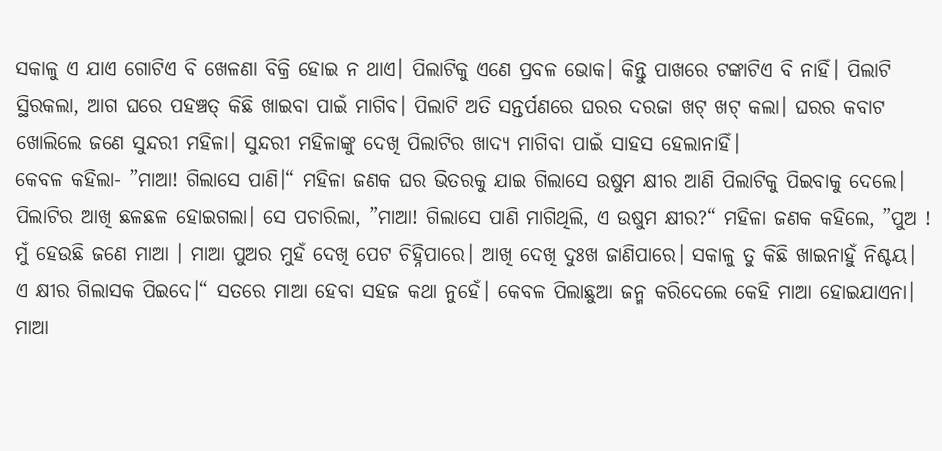ସକାଳୁ ଏ ଯାଏ ଗୋଟିଏ ବି ଖେଳଣା ବିକ୍ରି ହୋଇ ନ ଥାଏ। ପିଲାଟିକୁ ଏଣେ ପ୍ରବଳ ଭୋକ। କିନ୍ତୁ ପାଖରେ ଟଙ୍କାଟିଏ ବି ନାହିଁ। ପିଲାଟି ସ୍ଥିରକଲା, ଆଗ ଘରେ ପହଞ୍ଚତ୍ କିଛି ଖାଇବା ପାଇଁ ମାଗିବ। ପିଲାଟି ଅତି ସନ୍ତର୍ପଣରେ ଘରର ଦରଜା ଖଟ୍‌ ଖଟ୍‌ କଲା। ଘରର କବାଟ ଖୋଲିଲେ ଜଣେ ସୁନ୍ଦରୀ ମହିଳା। ସୁନ୍ଦରୀ ମହିଳାଙ୍କୁ ଦେଖି ପିଲାଟିର ଖାଦ୍ୟ ମାଗିବା ପାଇଁ ସାହସ ହେଲାନାହିଁ।
କେବଳ କହିଲା- ”ମାଆ! ଗିଲାସେ ପାଣି।“ ମହିଳା ଜଣକ ଘର ଭିତରକୁ ଯାଇ ଗିଲାସେ ଉଷୁମ କ୍ଷୀର ଆଣି ପିଲାଟିକୁ ପିଇବାକୁ ଦେଲେ। ପିଲାଟିର ଆଖି ଛଳଛଳ ହୋଇଗଲା। ସେ ପଚାରିଲା, ”ମାଆ! ଗିଲାସେ ପାଣି ମାଗିଥିଲି, ଏ ଉଷୁମ କ୍ଷୀର?“ ମହିଳା ଜଣକ କହିଲେ, ”ପୁଅ ! ମୁଁ ହେଉଛି ଜଣେ ମାଆ । ମାଆ ପୁଅର ମୁହଁ ଦେଖି ପେଟ ଚିହ୍ନିପାରେ। ଆଖି ଦେଖି ଦୁଃଖ ଜାଣିପାରେ। ସକାଳୁ ତୁ କିଛି ଖାଇନାହୁଁ ନିଶ୍ଚୟ।
ଏ କ୍ଷୀର ଗିଲାସକ ପିଇଦେ।“ ସତରେ ମାଆ ହେବା ସହଜ କଥା ନୁହେଁ। କେବଳ ପିଲାଛୁଆ ଜନ୍ମ କରିଦେଲେ କେହି ମାଆ ହୋଇଯାଏନା। ମାଆ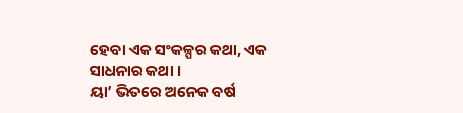ହେବା ଏକ ସଂକଳ୍ପର କଥା, ଏକ ସାଧନାର କଥା ।
ୟା’ ଭିତରେ ଅନେକ ବର୍ଷ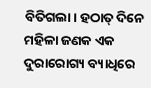ବିତିଗଲା। ହଠାତ୍‌ ଦିନେ ମହିଳା ଜଣକ ଏକ ଦୁରାରୋଗ୍ୟ ବ୍ୟାଧିରେ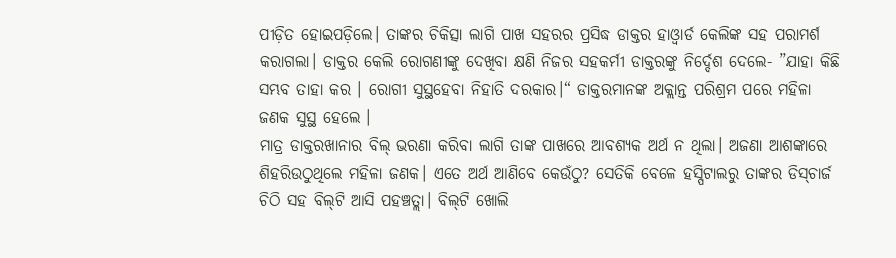ପୀଡ଼ିତ ହୋଇପଡ଼ିଲେ। ତାଙ୍କର ଚିକିତ୍ସା ଲାଗି ପାଖ ସହରର ପ୍ରସିଦ୍ଧ ଡାକ୍ତର ହାଓ୍ବାର୍ଡ କେଲିଙ୍କ ସହ ପରାମର୍ଶ କରାଗଲା। ଡାକ୍ତର କେଲି ରୋଗଣୀଙ୍କୁ ଦେଖିବା କ୍ଷଣି ନିଜର ସହକର୍ମୀ ଡାକ୍ତରଙ୍କୁ ନିର୍ଦ୍ଦେଶ ଦେଲେ- ”ଯାହା କିଛି ସମ୍ଭବ ତାହା କର । ରୋଗୀ ସୁସ୍ଥହେବା ନିହାତି ଦରକାର।“ ଡାକ୍ତରମାନଙ୍କ ଅକ୍ଲାନ୍ତ ପରିଶ୍ରମ ପରେ ମହିଳା ଜଣକ ସୁସ୍ଥ ହେଲେ ।
ମାତ୍ର ଡାକ୍ତରଖାନାର ବିଲ୍‌ ଭରଣା କରିବା ଲାଗି ତାଙ୍କ ପାଖରେ ଆବଶ୍ୟକ ଅର୍ଥ ନ ଥିଲା। ଅଜଣା ଆଶଙ୍କାରେ ଶିହରିଉଠୁଥିଲେ ମହିଳା ଜଣକ। ଏତେ ଅର୍ଥ ଆଣିବେ କେଉଁଠୁ? ସେତିକି ବେଳେ ହସ୍ପିଟାଲରୁ ତାଙ୍କର ଡିସ୍‌ଚାର୍ଜ ଚିଠି ସହ ବିଲ୍‌ଟି ଆସି ପହଞ୍ଚତ୍ଲା। ବିଲ୍‌ଟି ଖୋଲି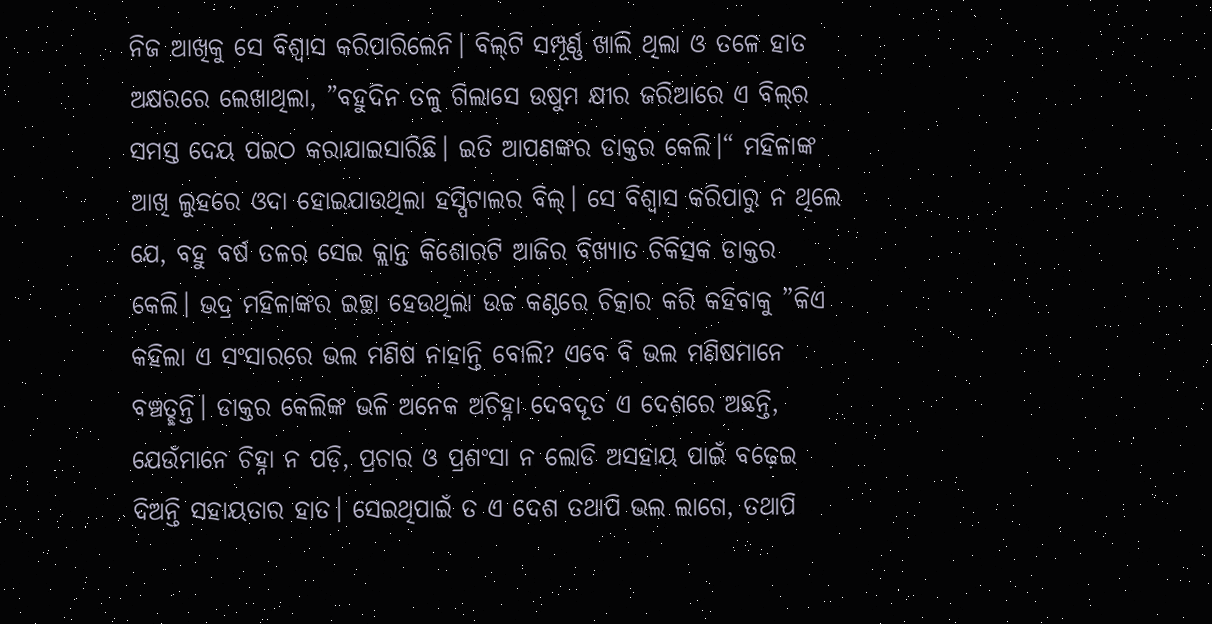ନିଜ ଆଖିକୁ ସେ ବିଶ୍ୱାସ କରିପାରିଲେନି। ବିଲ୍‌ଟି ସମ୍ପୂର୍ଣ୍ଣ ଖାଲି ଥିଲା ଓ ତଳେ ହାତ ଅକ୍ଷରରେ ଲେଖାଥିଲା, ”ବହୁଦିନ ତଳୁ ଗିଲାସେ ଉଷୁମ କ୍ଷୀର ଜରିଆରେ ଏ ବିଲ୍‌ର ସମସ୍ତ ଦେୟ ପଇଠ କରାଯାଇସାରିଛି। ଇତି ଆପଣଙ୍କର ଡାକ୍ତର କେଲି।“ ମହିଳାଙ୍କ ଆଖି ଲୁହରେ ଓଦା ହୋଇଯାଉଥିଲା ହସ୍ପିଟାଲର ବିଲ୍‌। ସେ ବିଶ୍ୱାସ କରିପାରୁ ନ ଥିଲେ ଯେ, ବହୁ ବର୍ଷ ତଳର ସେଇ କ୍ଲାନ୍ତ କିଶୋରଟି ଆଜିର ବିଖ୍ୟାତ ଚିକିତ୍ସକ ଡାକ୍ତର କେଲି। ଭଦ୍ର ମହିଳାଙ୍କର ଇଚ୍ଛା ହେଉଥିଲା ଉଚ୍ଚ କଣ୍ଠରେ ଚିତ୍କାର କରି କହିବାକୁ ”କିଏ କହିଲା ଏ ସଂସାରରେ ଭଲ ମଣିଷ ନାହାନ୍ତି ବୋଲି? ଏବେ ବି ଭଲ ମଣିଷମାନେ ବଞ୍ଚତ୍ଛନ୍ତି। ଡାକ୍ତର କେଲିଙ୍କ ଭଳି ଅନେକ ଅଚିହ୍ନା ଦେବଦୂତ ଏ ଦେଶରେ ଅଛନ୍ତି, ଯେଉଁମାନେ ଚିହ୍ନା ନ ପଡ଼ି, ପ୍ରଚାର ଓ ପ୍ରଶଂସା ନ ଲୋଡି ଅସହାୟ ପାଇଁ ବଢ଼େଇ ଦିଅନ୍ତି ସହାୟତାର ହାତ। ସେଇଥିପାଇଁ ତ ଏ ଦେଶ ତଥାପି ଭଲ ଲାଗେ, ତଥାପି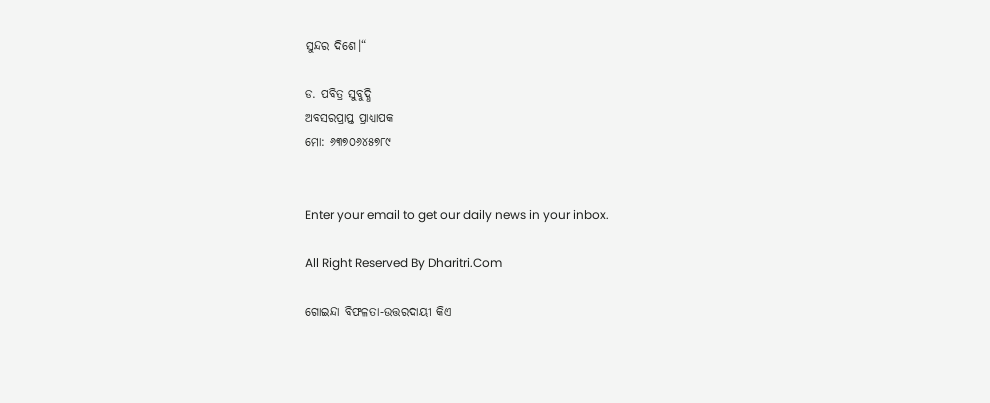ସୁନ୍ଦର ଦିଶେ।“

ଡ. ପବିତ୍ର ସୁବୁଦ୍ଧି
ଅବସରପ୍ରାପ୍ତ ପ୍ରାଧ୍ୟାପକ
ମୋ: ୬୩୭୦୬୪୫୭୮୯


Enter your email to get our daily news in your inbox.

All Right Reserved By Dharitri.Com

ଗୋଇନ୍ଦା ବିଫଳତା-ଉତ୍ତରଦାୟୀ କିଏ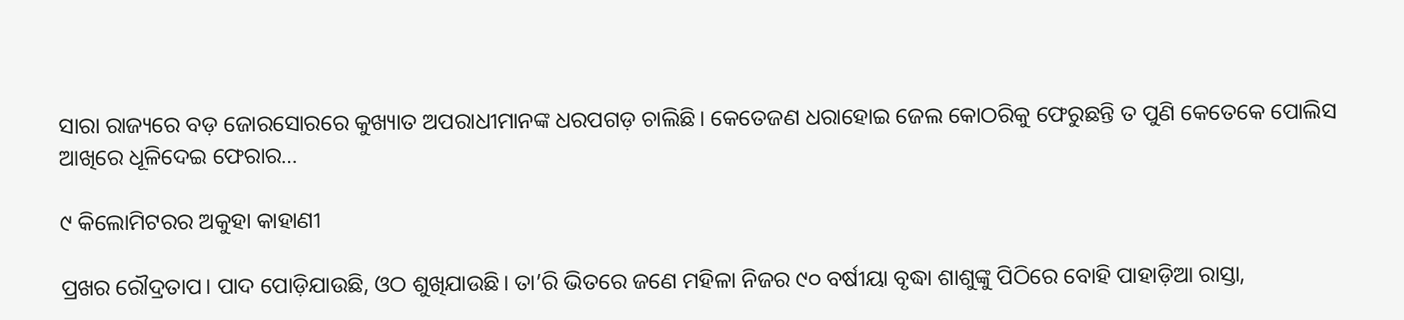ସାରା ରାଜ୍ୟରେ ବଡ଼ ଜୋରସୋରରେ କୁଖ୍ୟାତ ଅପରାଧୀମାନଙ୍କ ଧରପଗଡ଼ ଚାଲିଛି। କେତେଜଣ ଧରାହୋଇ ଜେଲ କୋଠରିକୁ ଫେରୁଛନ୍ତି ତ ପୁଣି କେତେକେ ପୋଲିସ ଆଖିରେ ଧୂଳିଦେଇ ଫେରାର…

୯ କିଲୋମିଟରର ଅକୁହା କାହାଣୀ

ପ୍ରଖର ରୌଦ୍ରତାପ। ପାଦ ପୋଡ଼ିଯାଉଛି, ଓଠ ଶୁଖିଯାଉଛି। ତା’ରି ଭିତରେ ଜଣେ ମହିଳା ନିଜର ୯୦ ବର୍ଷୀୟା ବୃଦ୍ଧା ଶାଶୁଙ୍କୁ ପିଠିରେ ବୋହି ପାହାଡ଼ିଆ ରାସ୍ତା,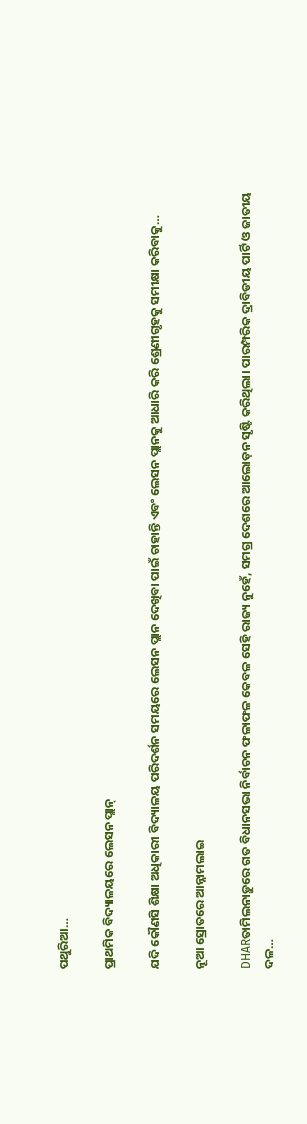ପଥୁରିଆ…

ପ୍ରାଥମିକ ବିଦ୍ୟାଳୟରେ ଲେସନ ପ୍ଲାନ୍‌

ଯଦି କୌଣସି ଶିକ୍ଷା ଅଧିକାରୀ ବିଦ୍ୟାଳୟ ପରିଦର୍ଶନ ସମୟରେ ଲେସନ ପ୍ଲାନ ଦେଖିବା ପାଇଁ ଚାହାନ୍ତି ଏବଂ ଲେସନ ପ୍ଲାନକୁ ଆଧାରି କରି ଶ୍ରେଣୀଗୃହକୁ ସମୀକ୍ଷା କରିବାକୁ…

ନୂଆ ସ୍ରୋତରେ ଆନ୍ନାମଲାଇ

DHARତାମିଲନାଡ଼ୁରେ ଗତ ବିଧାନସଭା ନିର୍ବାଚନ ଫଳାଫଳ କେବଳ ସେହି ରାଜ୍ୟ ନୁହେଁ, ସମଗ୍ର ଦେଶରେ ଆଲୋଡ଼ନ ସୃଷ୍ଟି କରିଥିଲା। ପାରମ୍ପରିକ ଦ୍ରାବିଡୀୟ ପାର୍ଟି ଓ ଜାତୀୟ ଦଳ…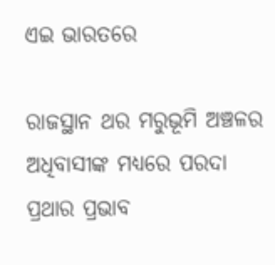ଏଇ ଭାରତରେ

ରାଜସ୍ଥାନ ଥର ମରୁଭୂମି ଅଞ୍ଚଳର ଅଧିବାସୀଙ୍କ ମଧ୍ୟରେ ପରଦା ପ୍ରଥାର ପ୍ରଭାବ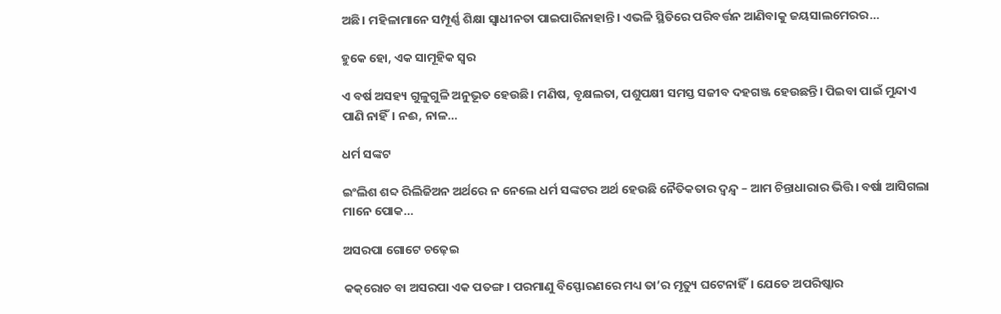ଅଛି। ମହିଳାମାନେ ସମ୍ପୂର୍ଣ୍ଣ ଶିକ୍ଷା ସ୍ବାଧୀନତା ପାଇପାରିନାହାନ୍ତି। ଏଭଳି ସ୍ଥିତିରେ ପରିବର୍ତ୍ତନ ଆଣିବାକୁ ଜୟସାଲମେରର…

ହୁକେ ହୋ, ଏକ ସାମୂହିକ ସ୍ବର

ଏ ବର୍ଷ ଅସହ୍ୟ ଗୁଳୁଗୁଳି ଅନୁଭୂତ ହେଉଛି। ମଣିଷ, ବୃକ୍ଷଲତା, ପଶୁପକ୍ଷୀ ସମସ୍ତ ସଜୀବ ଦହଗଞ୍ଜ ହେଉଛନ୍ତି। ପିଇବା ପାଇଁ ମୁନ୍ଦାଏ ପାଣି ନାହିଁ। ନଈ, ନାଳ…

ଧର୍ମ ସଙ୍କଟ

ଇଂଲିଶ ଶବ୍ଦ ରିଲିଜିଅନ ଅର୍ଥରେ ନ ନେଲେ ଧର୍ମ ସଙ୍କଟର ଅର୍ଥ ହେଉଛି ନୈତିକତାର ଦ୍ୱନ୍ଦ୍ୱ – ଆମ ଚିନ୍ତାଧାରାର ଭିତ୍ତି। ବର୍ଷା ଆସିଗଲା ମାନେ ପୋକ…

ଅସରପା ଗୋଟେ ଚଢ଼େଇ

କକ୍‌ରୋଚ ବା ଅସରପା ଏକ ପତଙ୍ଗ। ପରମାଣୁ ବିସ୍ଫୋରଣରେ ମଧ୍ୟ ତା’ର ମୃତ୍ୟୁ ଘଟେନାହିଁ। ଯେତେ ଅପରିଷ୍କାର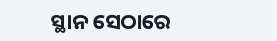ସ୍ଥାନ ସେଠାରେ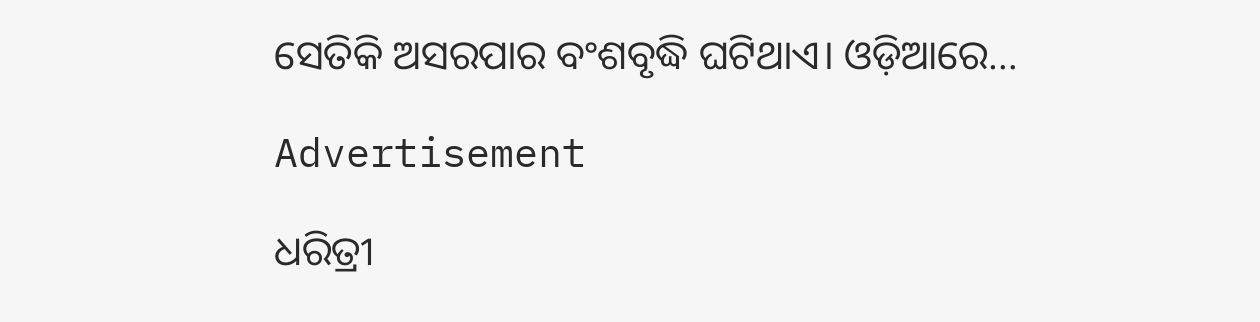ସେତିକି ଅସରପାର ବଂଶବୃଦ୍ଧି ଘଟିଥାଏ। ଓଡ଼ିଆରେ…

Advertisement

ଧରିତ୍ରୀ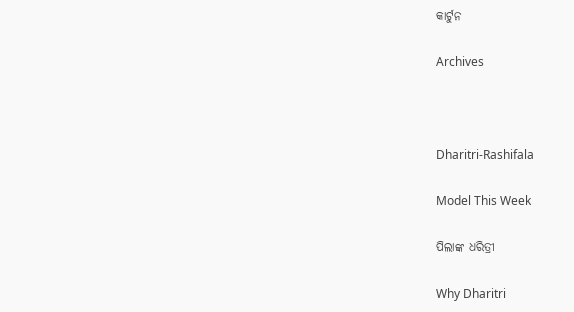କାର୍ଟୁନ

Archives



Dharitri-Rashifala

Model This Week

ପିଲାଙ୍କ ଧରିତ୍ରୀ

Why Dharitri